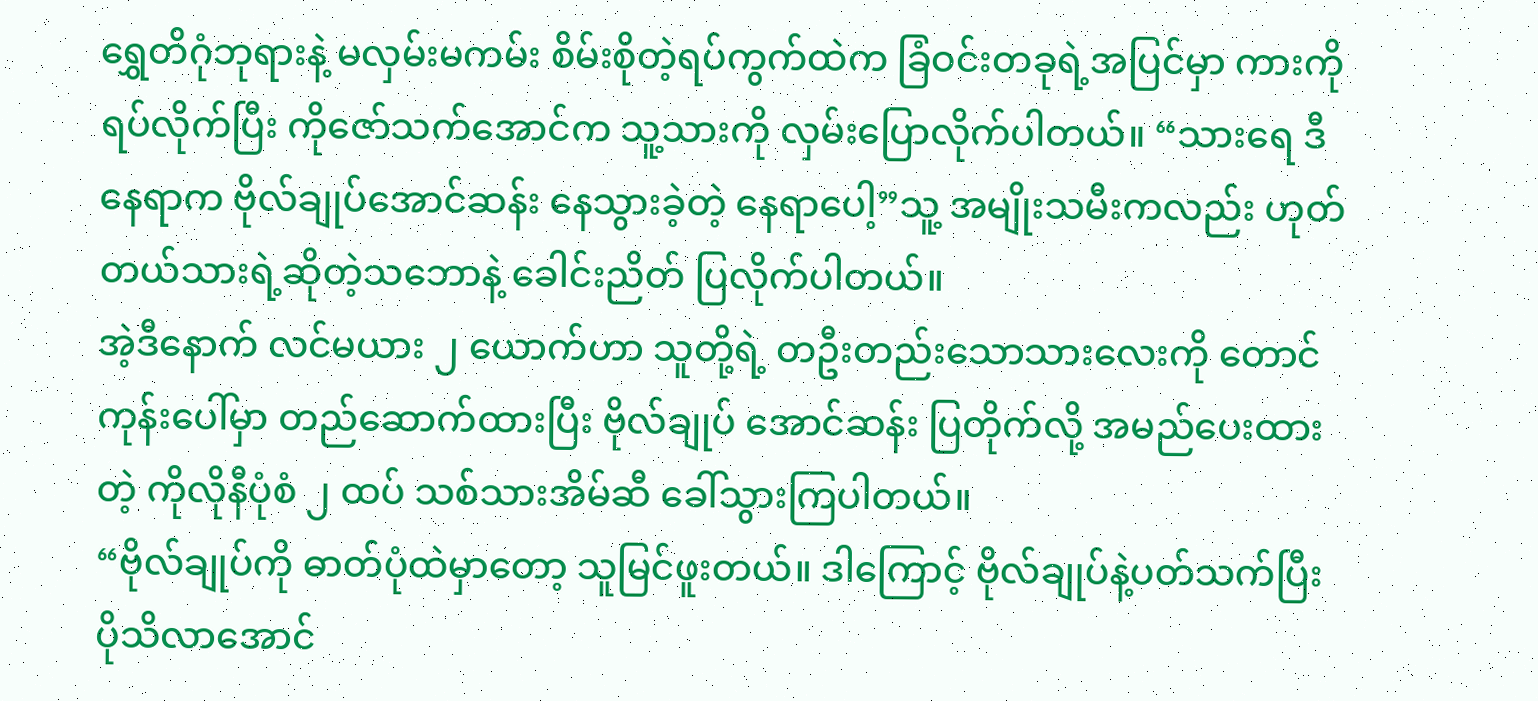ရွှေတိဂုံဘုရားနဲ့ မလှမ်းမကမ်း စိမ်းစိုတဲ့ရပ်ကွက်ထဲက ခြံဝင်းတခုရဲ့အပြင်မှာ ကားကိုရပ်လိုက်ပြီး ကိုဇော်သက်အောင်က သူ့သားကို လှမ်းပြောလိုက်ပါတယ်။ “သားရေ ဒီနေရာက ဗိုလ်ချုပ်အောင်ဆန်း နေသွားခဲ့တဲ့ နေရာပေါ့”သူ့ အမျိုးသမီးကလည်း ဟုတ်တယ်သားရဲ့ဆိုတဲ့သဘောနဲ့ ခေါင်းညိတ် ပြလိုက်ပါတယ်။
အဲ့ဒီနောက် လင်မယား ၂ ယောက်ဟာ သူတို့ရဲ့ တဦးတည်းသောသားလေးကို တောင်ကုန်းပေါ်မှာ တည်ဆောက်ထားပြီး ဗိုလ်ချုပ် အောင်ဆန်း ပြတိုက်လို့ အမည်ပေးထားတဲ့ ကိုလိုနီပုံစံ ၂ ထပ် သစ်သားအိမ်ဆီ ခေါ်သွားကြပါတယ်။
“ဗိုလ်ချုပ်ကို ဓာတ်ပုံထဲမှာတော့ သူမြင်ဖူးတယ်။ ဒါကြောင့် ဗိုလ်ချုပ်နဲ့ပတ်သက်ပြီး ပိုသိလာအောင်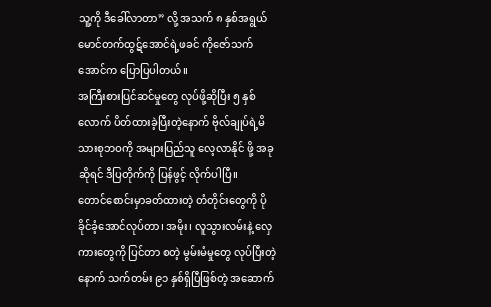သူ့ကို ဒီခေါ်လာတာ” လို့ အသက် ၈ နှစ်အရွယ် မောင်တက်ထွဋ်အောင်ရဲ့ဖခင် ကိုဇော်သက်အောင်က ပြောပြပါတယ်။
အကြီးစားပြင်ဆင်မှုတွေ လုပ်ဖို့ဆိုပြီး ၅ နှစ်လောက် ပိတ်ထားခဲ့ပြီးတဲ့နောက် ဗိုလ်ချုပ်ရဲ့မိသားစုဘဝကို အများပြည်သူ လေ့လာနိုင် ဖို့ အခုဆိုရင် ဒီပြတိုက်ကို ပြန်ဖွင့် လိုက်ပါပြီ။
တောင်စောင်းမှာခတ်ထားတဲ့ တံတိုင်းတွေကို ပိုခိုင်ခံ့အောင်လုပ်တာ၊ အမိုး၊ လူသွားလမ်းနဲ့ လှေကားတွေကို ပြင်တာ စတဲ့ မွမ်းမံမှုတွေ လုပ်ပြီးတဲ့နောက် သက်တမ်း ၉၁ နှစ်ရှိပြီဖြစ်တဲ့ အဆောက်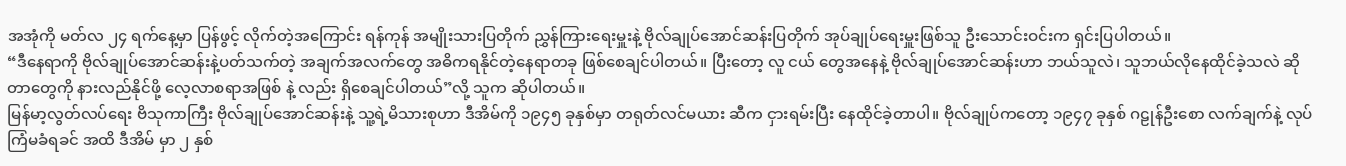အအုံကို မတ်လ ၂၄ ရက်နေ့မှာ ပြန်ဖွင့် လိုက်တဲ့အကြောင်း ရန်ကုန် အမျိုးသားပြတိုက် ညွှန်ကြားရေးမှူးနဲ့ ဗိုလ်ချုပ်အောင်ဆန်းပြတိုက် အုပ်ချုပ်ရေးမှူးဖြစ်သူ ဦးသောင်းဝင်းက ရှင်းပြပါတယ်။
“ဒီနေရာကို ဗိုလ်ချုပ်အောင်ဆန်းနဲ့ပတ်သက်တဲ့ အချက်အလက်တွေ အဓိကရနိုင်တဲ့နေရာတခု ဖြစ်စေချင်ပါတယ်။ ပြီးတော့ လူ ငယ် တွေအနေနဲ့ ဗိုလ်ချုပ်အောင်ဆန်းဟာ ဘယ်သူလဲ၊ သူဘယ်လိုနေထိုင်ခဲ့သလဲ ဆိုတာတွေကို နားလည်နိုင်ဖို့ လေ့လာစရာအဖြစ် နဲ့ လည်း ရှိစေချင်ပါတယ်”လို့ သူက ဆိုပါတယ်။
မြန်မာ့လွတ်လပ်ရေး ဗိသုကာကြီး ဗိုလ်ချုပ်အောင်ဆန်းနဲ့ သူ့ရဲ့မိသားစုဟာ ဒီအိမ်ကို ၁၉၄၅ ခုနှစ်မှာ တရုတ်လင်မယား ဆီက ငှားရမ်းပြီး နေထိုင်ခဲ့တာပါ။ ဗိုလ်ချုပ်ကတော့ ၁၉၄၇ ခုနှစ် ဂဠုန်ဦးစော လက်ချက်နဲ့ လုပ်ကြံမခံရခင် အထိ ဒီအိမ် မှာ ၂ နှစ်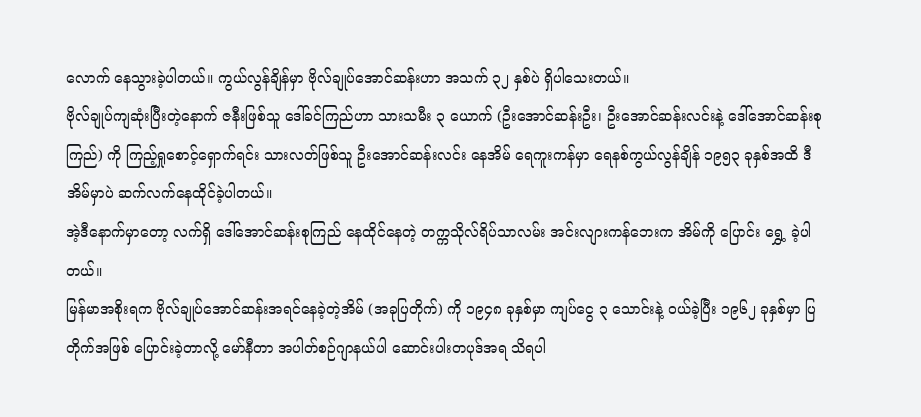လောက် နေသွားခဲ့ပါတယ်။ ကွယ်လွန်ချိန်မှာ ဗိုလ်ချုပ်အောင်ဆန်းဟာ အသက် ၃၂ နှစ်ပဲ ရှိပါသေးတယ်။
ဗိုလ်ချုပ်ကျဆုံးပြီးတဲ့နောက် ဇနီးဖြစ်သူ ဒေါ်ခင်ကြည်ဟာ သားသမီး ၃ ယောက် (ဦးအောင်ဆန်းဦး၊ ဦးအောင်ဆန်းလင်းနဲ့ ဒေါ်အောင်ဆန်းစုကြည်) ကို ကြည့်ရှုစောင့်ရှောက်ရင်း သားလတ်ဖြစ်သူ ဦးအောင်ဆန်းလင်း နေအိမ် ရေကူးကန်မှာ ရေနစ်ကွယ်လွန်ချိန် ၁၉၅၃ ခုနှစ်အထိ ဒီအိမ်မှာပဲ ဆက်လက်နေထိုင်ခဲ့ပါတယ်။
အဲ့ဒီနောက်မှာတော့ လက်ရှိ ဒေါ်အောင်ဆန်းစုကြည် နေထိုင်နေတဲ့ တက္ကသိုလ်ရိပ်သာလမ်း အင်းလျားကန်ဘေးက အိမ်ကို ပြောင်း ရွှေ့ ခဲ့ပါတယ်။
မြန်မာအစိုးရက ဗိုလ်ချုပ်အောင်ဆန်းအရင်နေခဲ့တဲ့အိမ် (အခုပြတိုက်) ကို ၁၉၄၈ ခုနှစ်မှာ ကျပ်ငွေ ၃ သောင်းနဲ့ ဝယ်ခဲ့ပြီး ၁၉၆၂ ခုနှစ်မှာ ပြတိုက်အဖြစ် ပြောင်းခဲ့တာလို့ မော်နီတာ အပါတ်စဉ်ဂျာနယ်ပါ ဆောင်းပါးတပုဒ်အရ သိရပါ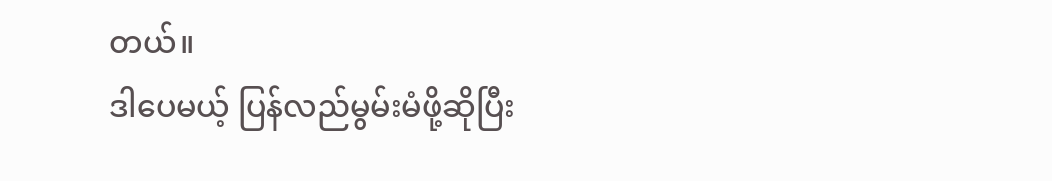တယ်။
ဒါပေမယ့် ပြန်လည်မွမ်းမံဖို့ဆိုပြီး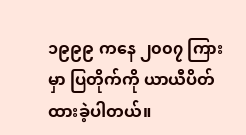၁၉၉၉ ကနေ ၂၀၀၇ ကြားမှာ ပြတိုက်ကို ယာယီပိတ်ထားခဲ့ပါတယ်။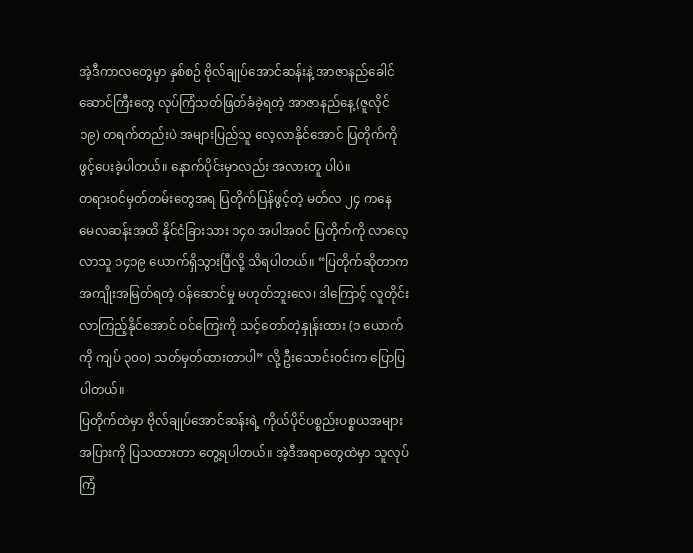အဲ့ဒီကာလတွေမှာ နှစ်စဉ် ဗိုလ်ချုပ်အောင်ဆန်းနဲ့ အာဇာနည်ခေါင်ဆောင်ကြီးတွေ လုပ်ကြံသတ်ဖြတ်ခံခဲ့ရတဲ့ အာဇာနည်နေ့(ဇူလိုင် ၁၉) တရက်တည်းပဲ အများပြည်သူ လေ့လာနိုင်အောင် ပြတိုက်ကို ဖွင့်ပေးခဲ့ပါတယ်။ နောက်ပိုင်းမှာလည်း အလားတူ ပါပဲ။
တရားဝင်မှတ်တမ်းတွေအရ ပြတိုက်ပြန်ဖွင့်တဲ့ မတ်လ ၂၄ ကနေ မေလဆန်းအထိ နိုင်ငံခြားသား ၁၄၀ အပါအဝင် ပြတိုက်ကို လာလေ့လာသူ ၁၄၁၉ ယောက်ရှိသွားပြီလို့ သိရပါတယ်။ “ပြတိုက်ဆိုတာက အကျိုးအမြတ်ရတဲ့ ဝန်ဆောင်မှု မဟုတ်ဘူးလေ၊ ဒါကြောင့် လူတိုင်းလာကြည့်နိုင်အောင် ဝင်ကြေးကို သင့်တော်တဲ့နှုန်းထား (၁ ယောက်ကို ကျပ် ၃၀၀) သတ်မှတ်ထားတာပါ” လို့ ဦးသောင်းဝင်းက ပြောပြပါတယ်။
ပြတိုက်ထဲမှာ ဗိုလ်ချုပ်အောင်ဆန်းရဲ့ ကိုယ်ပိုင်ပစ္စည်းပစ္စယအများအပြားကို ပြသထားတာ တွေ့ရပါတယ်။ အဲ့ဒီအရာတွေထဲမှာ သူလုပ်ကြံ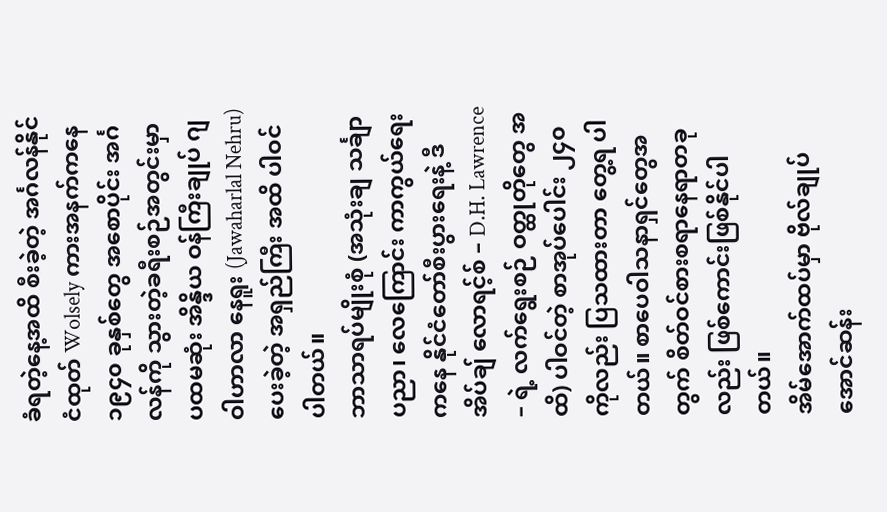ခံရတဲ့နေ့အထိ စီးခဲ့တဲ့ အင်္ဂလန်နိုင်ငံထုတ် Wolsely ကားအနက်ကနေ ၁၉၄၀ ခုနှစ်တွေ အစောပိုင်း အင်္ဂလန်ကို သွားတဲ့ခရီးစဉ်အတွင်းမှာ ပထမဆုံး အိန္ဒိယ ဝန်ကြီးချုပ် ဂျဝါဟာလာ နေရူး (Jawaharlal Nehru) ပေးခဲ့တဲ့ အရှည်ကြီး အထိ ပါဝင် ပါတယ်။
ဘာသာရပ်မျိုးစုံ (အသုံးချ သင်္ချာပညာ၊ လေကြောင်း ကာကွယ်ရေးကနေ နိုင်ငံတော်စီးပွားရေးနဲ့ ဒီ အိပ်ချ် လောရင့်စ် – D.H. Lawrence – ရဲ့ လက်ရွေးစဉ် ဝတ္ထုတိုတွေ အထိ) ပါဝင်တဲ့ စာအုပ်ပေါင်း ၂၄၀ ကိုလည်း ပြသထားတာ တွေ့ရ ပါတယ်။ စာပေဝါသနာရှင်တွေအတွက် စိတ်ဝင်စားစရာနေရာတခုလည်း ဖြစ်ကောင်းဖြစ်နိုင်ပါတယ်။
အိမ်အောက်ထပ်မှာ ဗိုလ်ချုပ်အောင်ဆန်း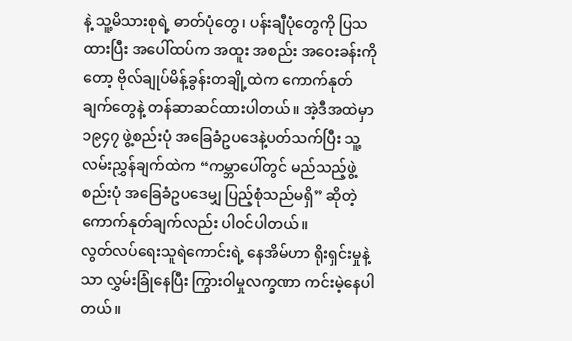နဲ့ သူ့မိသားစုရဲ့ ဓာတ်ပုံတွေ၊ ပန်းချီပုံတွေကို ပြသထားပြီး အပေါ်ထပ်က အထူး အစည်း အဝေးခန်းကိုတော့ ဗိုလ်ချုပ်မိန့်ခွန်းတချို့ထဲက ကောက်နုတ်ချက်တွေနဲ့ တန်ဆာဆင်ထားပါတယ်။ အဲ့ဒီအထဲမှာ ၁၉၄၇ ဖွဲ့စည်းပုံ အခြေခံဥပဒေနဲ့ပတ်သက်ပြီး သူ့လမ်းညွှန်ချက်ထဲက “ကမ္ဘာပေါ်တွင် မည်သည့်ဖွဲ့စည်းပုံ အခြေခံဥပဒေမျှ ပြည့်စုံသည်မရှိ” ဆိုတဲ့ ကောက်နုတ်ချက်လည်း ပါဝင်ပါတယ်။
လွတ်လပ်ရေးသူရဲကောင်းရဲ့ နေအိမ်ဟာ ရိုးရှင်းမှုနဲ့သာ လွှမ်းခြုံနေပြီး ကြွားဝါမှုလက္ခဏာ ကင်းမဲ့နေပါတယ်။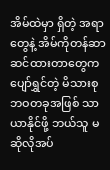အိမ်ထဲမှာ ရှိတဲ့ အရာတွေနဲ့ အိမ်ကိုတန်ဆာ ဆင်ထားတာတွေက ပျော်ရွှင်တဲ့ မိသားစုဘဝတခုအဖြစ် သာယာနိုင်ဖို့ ဘယ်သူ မဆိုလိုအပ်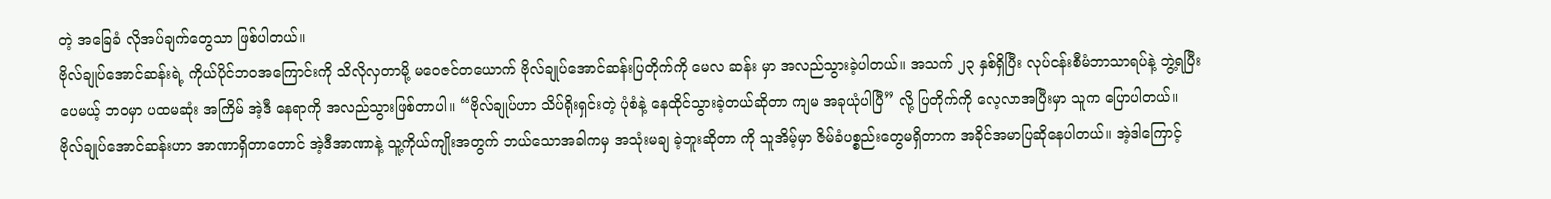တဲ့ အခြေခံ လိုအပ်ချက်တွေသာ ဖြစ်ပါတယ်။
ဗိုလ်ချုပ်အောင်ဆန်းရဲ့ ကိုယ်ပိုင်ဘဝအကြောင်းကို သိလိုလှတာမို့ မဝေဇင်တယောက် ဗိုလ်ချုပ်အောင်ဆန်းပြတိုက်ကို မေလ ဆန်း မှာ အလည်သွားခဲ့ပါတယ်။ အသက် ၂၃ နှစ်ရှိပြီး လုပ်ငန်းစီမံဘာသာရပ်နဲ့ ဘွဲ့ရပြီးပေမယ့် ဘဝမှာ ပထမဆုံး အကြိမ် အဲ့ဒီ နေရာကို အလည်သွားဖြစ်တာပါ။ “ဗိုလ်ချုပ်ဟာ သိပ်ရိုးရှင်းတဲ့ ပုံစံနဲ့ နေထိုင်သွားခဲ့တယ်ဆိုတာ ကျမ အခုယုံပါပြီ” လို့ ပြတိုက်ကို လေ့လာအပြီးမှာ သူက ပြောပါတယ်။
ဗိုလ်ချုပ်အောင်ဆန်းဟာ အာဏာရှိတာတောင် အဲ့ဒီအာဏာနဲ့ သူ့ကိုယ်ကျိုးအတွက် ဘယ်သောအခါကမှ အသုံးမချ ခဲ့ဘူးဆိုတာ ကို သူအိမ့်မှာ ဇိမ်ခံပစ္စည်းတွေမရှိတာက အခိုင်အမာပြဆိုနေပါတယ်။ အဲ့ဒါကြောင့်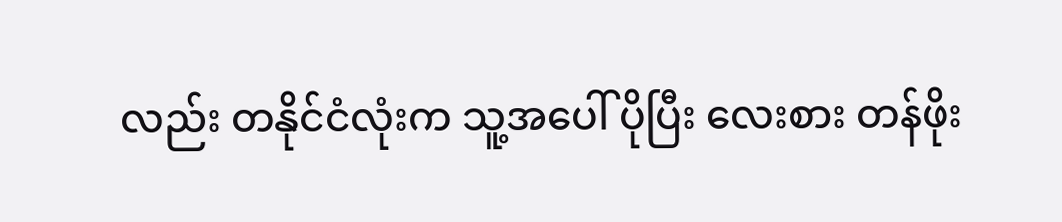လည်း တနိုင်ငံလုံးက သူ့အပေါ် ပိုပြီး လေးစား တန်ဖိုး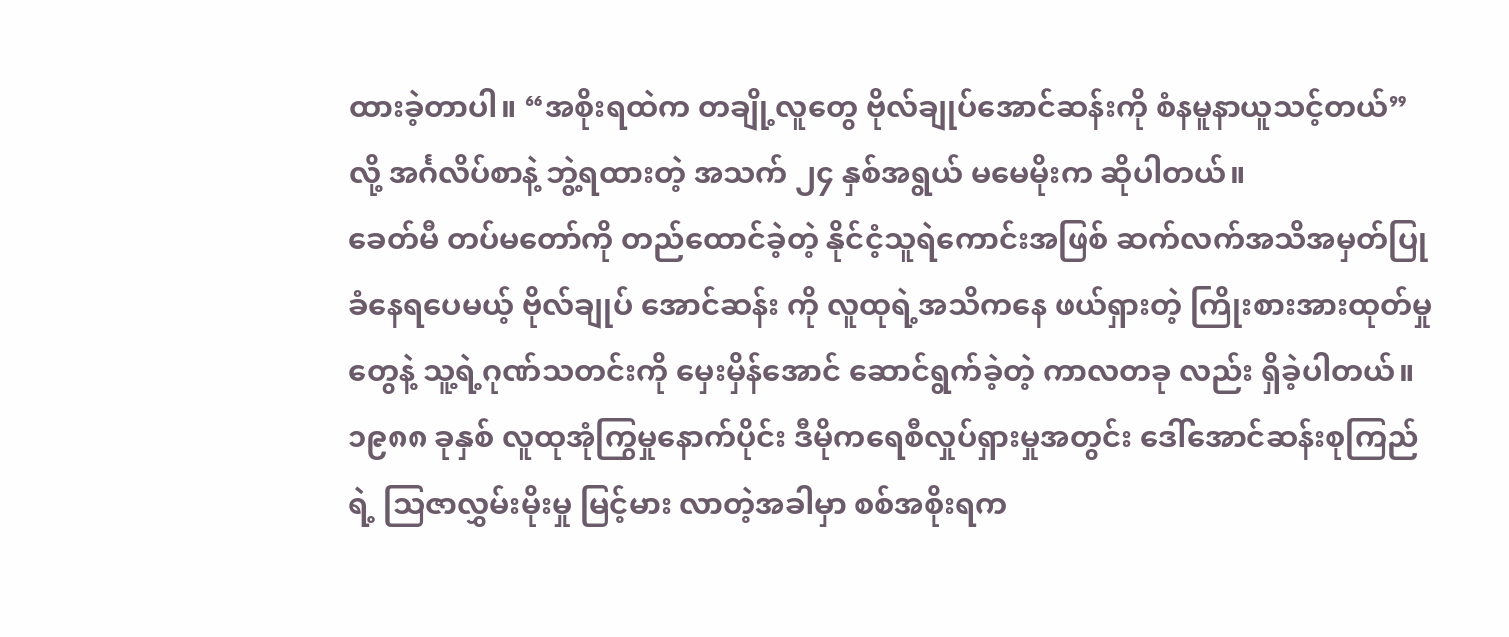ထားခဲ့တာပါ။ “အစိုးရထဲက တချို့လူတွေ ဗိုလ်ချုပ်အောင်ဆန်းကို စံနမူနာယူသင့်တယ်” လို့ အင်္ဂလိပ်စာနဲ့ ဘွဲ့ရထားတဲ့ အသက် ၂၄ နှစ်အရွယ် မမေမိုးက ဆိုပါတယ်။
ခေတ်မီ တပ်မတော်ကို တည်ထောင်ခဲ့တဲ့ နိုင်ငံ့သူရဲကောင်းအဖြစ် ဆက်လက်အသိအမှတ်ပြုခံနေရပေမယ့် ဗိုလ်ချုပ် အောင်ဆန်း ကို လူထုရဲ့အသိကနေ ဖယ်ရှားတဲ့ ကြိုးစားအားထုတ်မှုတွေနဲ့ သူ့ရဲ့ဂုဏ်သတင်းကို မှေးမှိန်အောင် ဆောင်ရွက်ခဲ့တဲ့ ကာလတခု လည်း ရှိခဲ့ပါတယ်။
၁၉၈၈ ခုနှစ် လူထုအုံကြွမှုနောက်ပိုင်း ဒီမိုကရေစီလှုပ်ရှားမှုအတွင်း ဒေါ်အောင်ဆန်းစုကြည်ရဲ့ သြဇာလွှမ်းမိုးမှု မြင့်မား လာတဲ့အခါမှာ စစ်အစိုးရက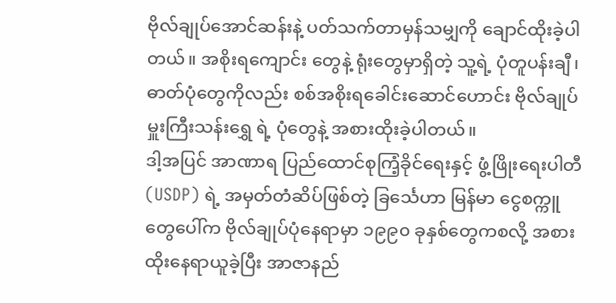ဗိုလ်ချုပ်အောင်ဆန်းနဲ့ ပတ်သက်တာမှန်သမျှကို ချောင်ထိုးခဲ့ပါတယ်။ အစိုးရကျောင်း တွေနဲ့ ရုံးတွေမှာရှိတဲ့ သူ့ရဲ့ ပုံတူပန်းချီ၊ ဓာတ်ပုံတွေကိုလည်း စစ်အစိုးရခေါင်းဆောင်ဟောင်း ဗိုလ်ချုပ်မှူးကြီးသန်းရွှေ ရဲ့ ပုံတွေနဲ့ အစားထိုးခဲ့ပါတယ်။
ဒါ့အပြင် အာဏာရ ပြည်ထောင်စုကြံ့ခိုင်ရေးနှင့် ဖွံ့ဖြိုးရေးပါတီ(USDP) ရဲ့ အမှတ်တံဆိပ်ဖြစ်တဲ့ ခြင်္သေဟာ မြန်မာ ငွေစက္ကူတွေပေါ်က ဗိုလ်ချုပ်ပုံနေရာမှာ ၁၉၉၀ ခုနှစ်တွေကစလို့ အစားထိုးနေရာယူခဲ့ပြီး အာဇာနည်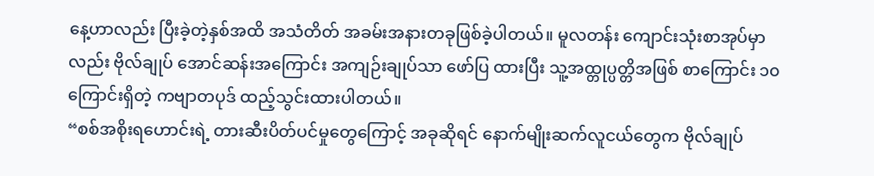နေ့ဟာလည်း ပြီးခဲ့တဲ့နှစ်အထိ အသံတိတ် အခမ်းအနားတခုဖြစ်ခဲ့ပါတယ်။ မူလတန်း ကျောင်းသုံးစာအုပ်မှာလည်း ဗိုလ်ချုပ် အောင်ဆန်းအကြောင်း အကျဉ်းချုပ်သာ ဖော်ပြ ထားပြီး သူ့အထ္တုပ္ပတ္တိအဖြစ် စာကြောင်း ၁၀ ကြောင်းရှိတဲ့ ကဗျာတပုဒ် ထည့်သွင်းထားပါတယ်။
“စစ်အစိုးရဟောင်းရဲ့ တားဆီးပိတ်ပင်မှုတွေကြောင့် အခုဆိုရင် နောက်မျိုးဆက်လူငယ်တွေက ဗိုလ်ချုပ်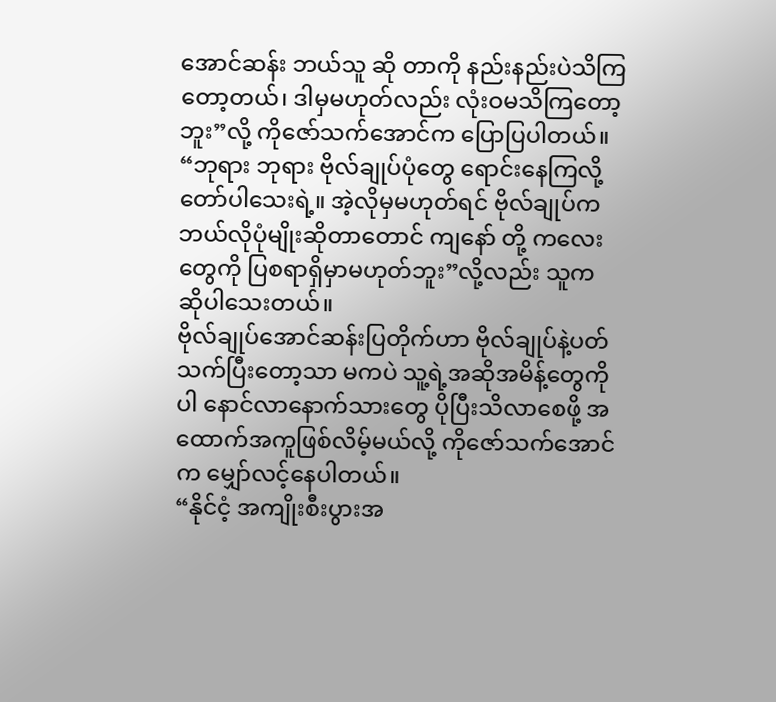အောင်ဆန်း ဘယ်သူ ဆို တာကို နည်းနည်းပဲသိကြတော့တယ်၊ ဒါမှမဟုတ်လည်း လုံးဝမသိကြတော့ဘူး”လို့ ကိုဇော်သက်အောင်က ပြောပြပါတယ်။
“ဘုရား ဘုရား ဗိုလ်ချုပ်ပုံတွေ ရောင်းနေကြလို့ တော်ပါသေးရဲ့။ အဲ့လိုမှမဟုတ်ရင် ဗိုလ်ချုပ်က ဘယ်လိုပုံမျိုးဆိုတာတောင် ကျနော် တို့ ကလေးတွေကို ပြစရာရှိမှာမဟုတ်ဘူး”လို့လည်း သူက ဆိုပါသေးတယ်။
ဗိုလ်ချုပ်အောင်ဆန်းပြတိုက်ဟာ ဗိုလ်ချုပ်နဲ့ပတ်သက်ပြီးတော့သာ မကပဲ သူ့ရဲ့အဆိုအမိန့်တွေကိုပါ နောင်လာနောက်သားတွေ ပိုပြီးသိလာစေဖို့ အထောက်အကူဖြစ်လိမ့်မယ်လို့ ကိုဇော်သက်အောင်က မျှော်လင့်နေပါတယ်။
“နိုင်ငံ့ အကျိုးစီးပွားအ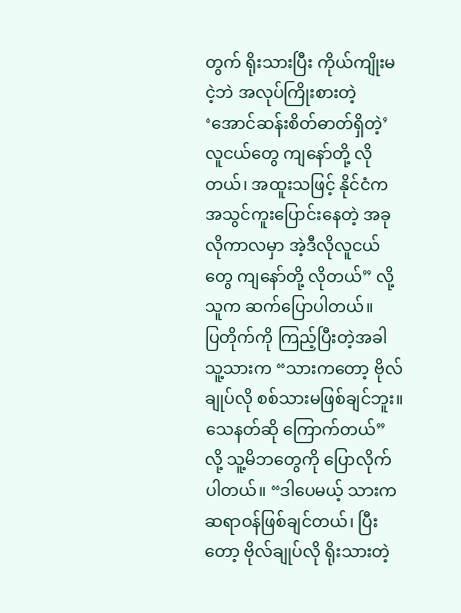တွက် ရိုးသားပြီး ကိုယ်ကျိုးမငဲ့ဘဲ အလုပ်ကြိုးစားတဲ့ ‘အောင်ဆန်းစိတ်ဓာတ်ရှိတဲ့’ လူငယ်တွေ ကျနော်တို့ လိုတယ်၊ အထူးသဖြင့် နိုင်ငံက အသွင်ကူးပြောင်းနေတဲ့ အခုလိုကာလမှာ အဲ့ဒီလိုလူငယ်တွေ ကျနော်တို့ လိုတယ်” လို့ သူက ဆက်ပြောပါတယ်။
ပြတိုက်ကို ကြည့်ပြီးတဲ့အခါ သူ့သားက “သားကတော့ ဗိုလ်ချုပ်လို စစ်သားမဖြစ်ချင်ဘူး။ သေနတ်ဆို ကြောက်တယ်” လို့ သူ့မိဘတွေကို ပြောလိုက်ပါတယ်။ “ဒါပေမယ့် သားက ဆရာဝန်ဖြစ်ချင်တယ်၊ ပြီးတော့ ဗိုလ်ချုပ်လို ရိုးသားတဲ့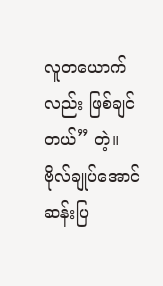လူတယောက်လည်း ဖြစ်ချင်တယ်” တဲ့။
ဗိုလ်ချုပ်အောင်ဆန်းပြ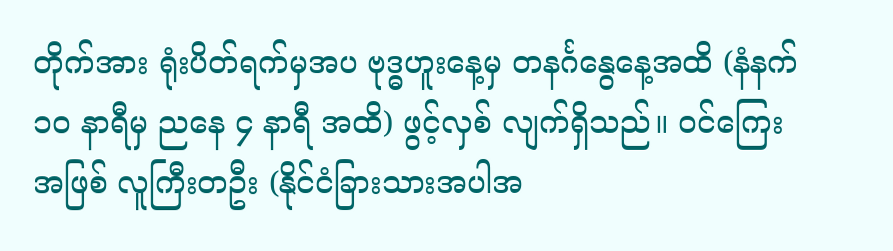တိုက်အား ရုံးပိတ်ရက်မှအပ ဗုဒ္ဓဟူးနေ့မှ တနင်္ဂနွေနေ့အထိ (နံနက် ၁၀ နာရီမှ ညနေ ၄ နာရီ အထိ) ဖွင့်လှစ် လျက်ရှိသည်။ ဝင်ကြေးအဖြစ် လူကြီးတဦး (နိုင်ငံခြားသားအပါအ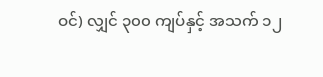ဝင်) လျှင် ၃၀၀ ကျပ်နှင့် အသက် ၁၂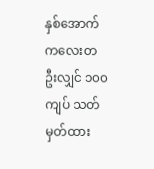နှစ်အောက် ကလေးတဦးလျှင် ၁၀၀ ကျပ် သတ်မှတ်ထား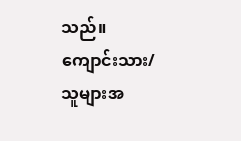သည်။ ကျောင်းသား/သူများအ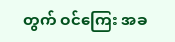တွက် ဝင်ကြေး အခ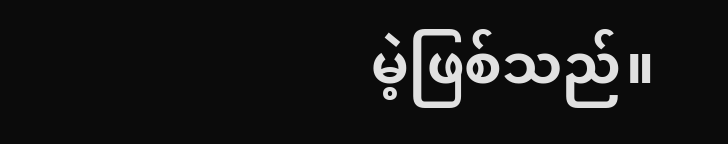မဲ့ဖြစ်သည်။